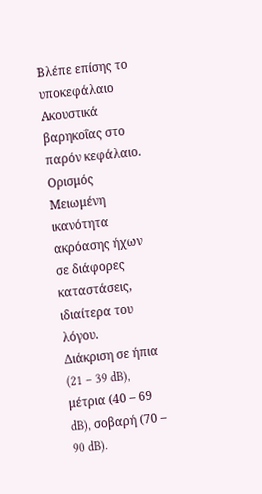Βλέπε επίσης το υποκεφάλαιο Ακουστικά βαρηκοΐας στο παρόν κεφάλαιο.
Ορισμός
Μειωμένη ικανότητα ακρόασης ήχων σε διάφορες καταστάσεις, ιδιαίτερα του λόγου.
Διάκριση σε ήπια (21 – 39 dB), μέτρια (40 – 69 dB), σοβαρή (70 – 90 dB).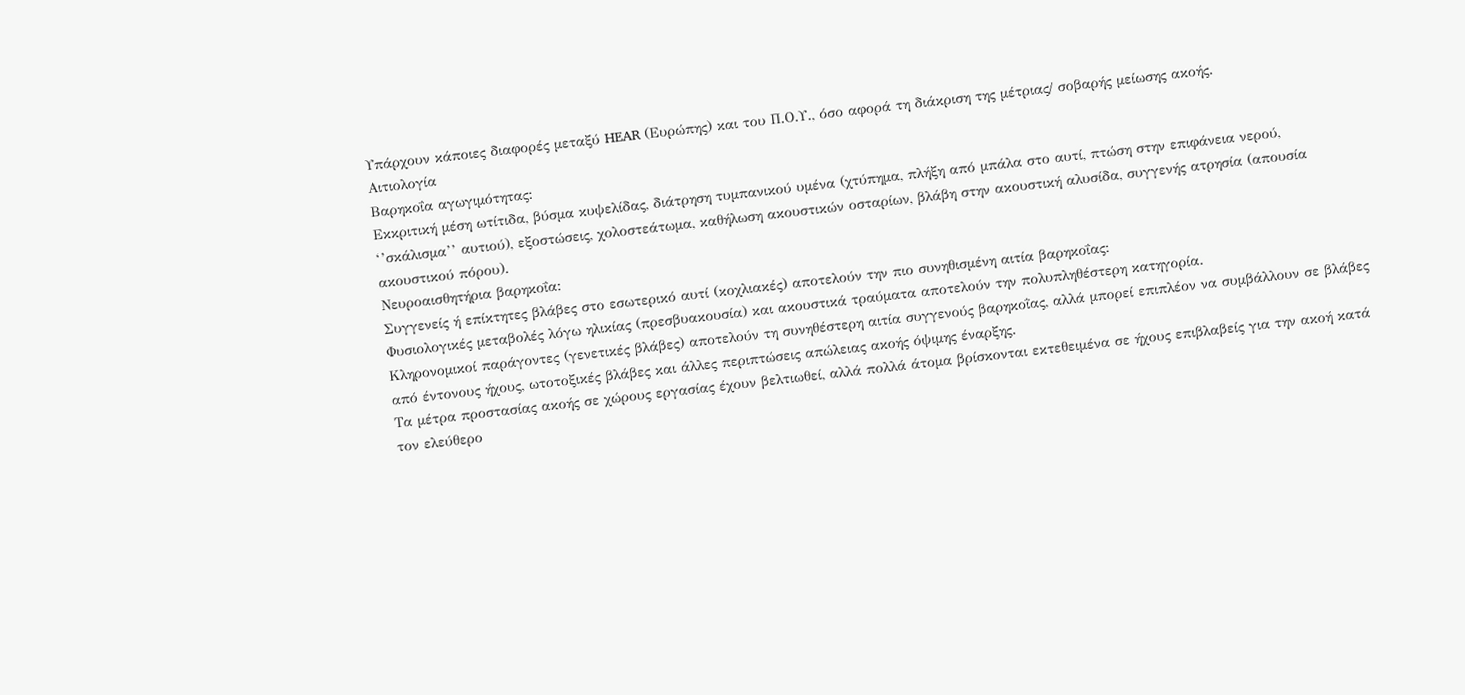Υπάρχουν κάποιες διαφορές μεταξύ HEAR (Ευρώπης) και του Π.Ο.Υ., όσο αφορά τη διάκριση της μέτριας/ σοβαρής μείωσης ακοής.
Αιτιολογία
Βαρηκοΐα αγωγιμότητας:
Εκκριτική μέση ωτίτιδα, βύσμα κυψελίδας, διάτρηση τυμπανικού υμένα (χτύπημα, πλήξη από μπάλα στο αυτί, πτώση στην επιφάνεια νερού, ‘’σκάλισμα’’ αυτιού), εξοστώσεις, χολοστεάτωμα, καθήλωση ακουστικών οσταρίων, βλάβη στην ακουστική αλυσίδα, συγγενής ατρησία (απουσία ακουστικού πόρου).
Νευροαισθητήρια βαρηκοΐα:
Συγγενείς ή επίκτητες βλάβες στο εσωτερικό αυτί (κοχλιακές) αποτελούν την πιο συνηθισμένη αιτία βαρηκοΐας:
Φυσιολογικές μεταβολές λόγω ηλικίας (πρεσβυακουσία) και ακουστικά τραύματα αποτελούν την πολυπληθέστερη κατηγορία.
Κληρονομικοί παράγοντες (γενετικές βλάβες) αποτελούν τη συνηθέστερη αιτία συγγενούς βαρηκοῒας, αλλά μπορεί επιπλέον να συμβάλλουν σε βλάβες από έντονους ήχους, ωτοτοξικές βλάβες και άλλες περιπτώσεις απώλειας ακοής όψιμης έναρξης.
Τα μέτρα προστασίας ακοής σε χώρους εργασίας έχουν βελτιωθεί, αλλά πολλά άτομα βρίσκονται εκτεθειμένα σε ήχους επιβλαβείς για την ακοή κατά τον ελεύθερο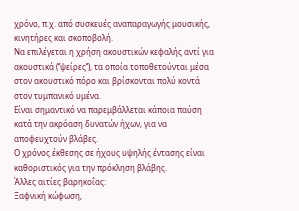χρόνο, π.χ. από συσκευές αναπαραγωγής μουσικής, κινητήρες και σκοποβολή.
Να επιλέγεται η χρήση ακουστικών κεφαλής αντί για ακουστικά (‘’ψείρες’’), τα οποία τοποθετούνται μέσα στον ακουστικό πόρο και βρίσκονται πολύ κοντά στον τυμπανικό υμένα.
Είναι σημαντικό να παρεμβάλλεται κάποια παύση κατά την ακρόαση δυνατών ήχων, για να αποφευχτούν βλάβες.
Ο χρόνος έκθεσης σε ήχους υψηλής έντασης είναι καθοριστικός για την πρόκληση βλάβης.
Άλλες αιτίες βαρηκοΐας:
Ξαφνική κώφωση,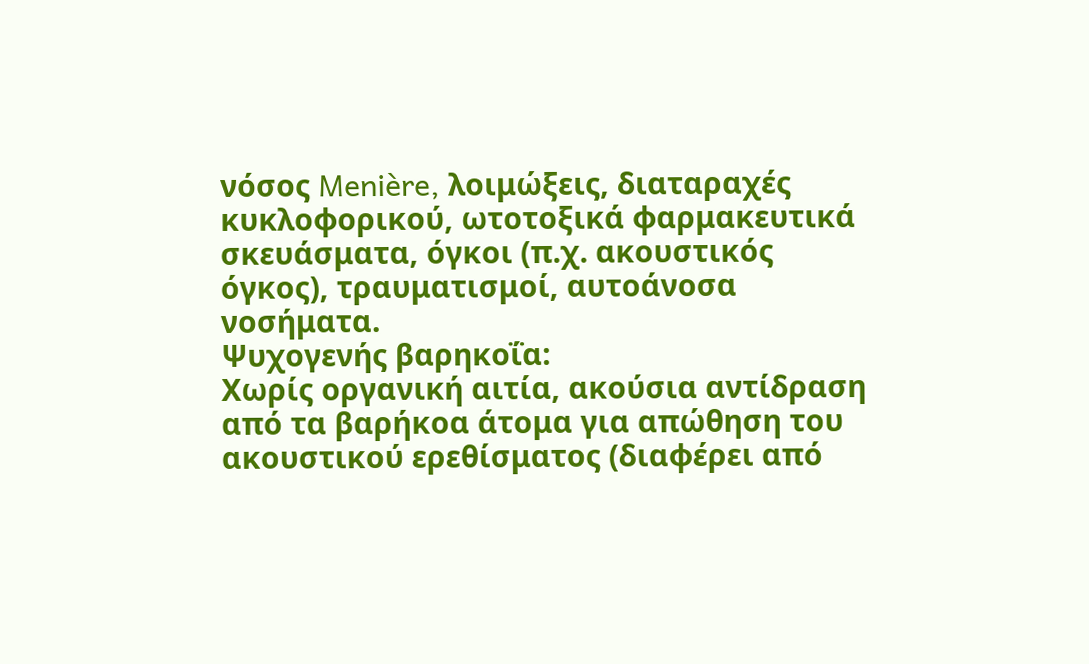νόσος Menière, λοιμώξεις, διαταραχές κυκλοφορικού, ωτοτοξικά φαρμακευτικά σκευάσματα, όγκοι (π.χ. ακουστικός όγκος), τραυματισμοί, αυτοάνοσα νοσήματα.
Ψυχογενής βαρηκοΐα:
Χωρίς οργανική αιτία, ακούσια αντίδραση από τα βαρήκοα άτομα για απώθηση του ακουστικού ερεθίσματος (διαφέρει από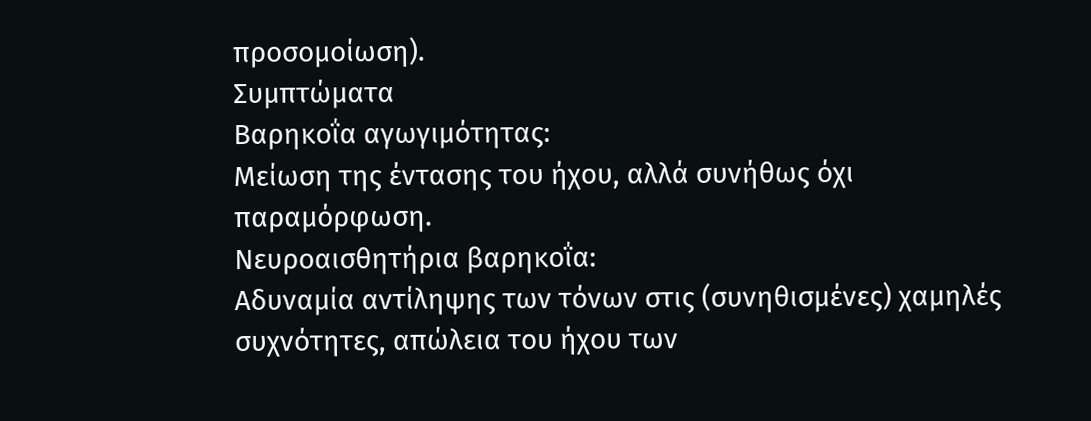προσομοίωση).
Συμπτώματα
Βαρηκοΐα αγωγιμότητας:
Μείωση της έντασης του ήχου, αλλά συνήθως όχι παραμόρφωση.
Νευροαισθητήρια βαρηκοΐα:
Αδυναμία αντίληψης των τόνων στις (συνηθισμένες) χαμηλές συχνότητες, απώλεια του ήχου των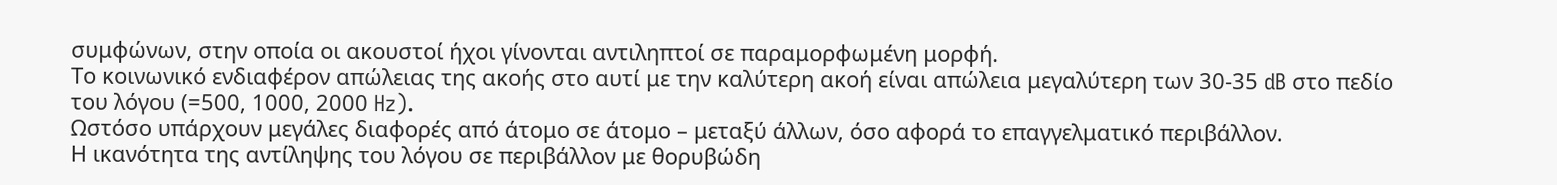συμφώνων, στην οποία οι ακουστοί ήχοι γίνονται αντιληπτοί σε παραμορφωμένη μορφή.
Το κοινωνικό ενδιαφέρον απώλειας της ακοής στο αυτί με την καλύτερη ακοή είναι απώλεια μεγαλύτερη των 30-35 dB στο πεδίο του λόγου (=500, 1000, 2000 Hz).
Ωστόσο υπάρχουν μεγάλες διαφορές από άτομο σε άτομο – μεταξύ άλλων, όσο αφορά το επαγγελματικό περιβάλλον.
Η ικανότητα της αντίληψης του λόγου σε περιβάλλον με θορυβώδη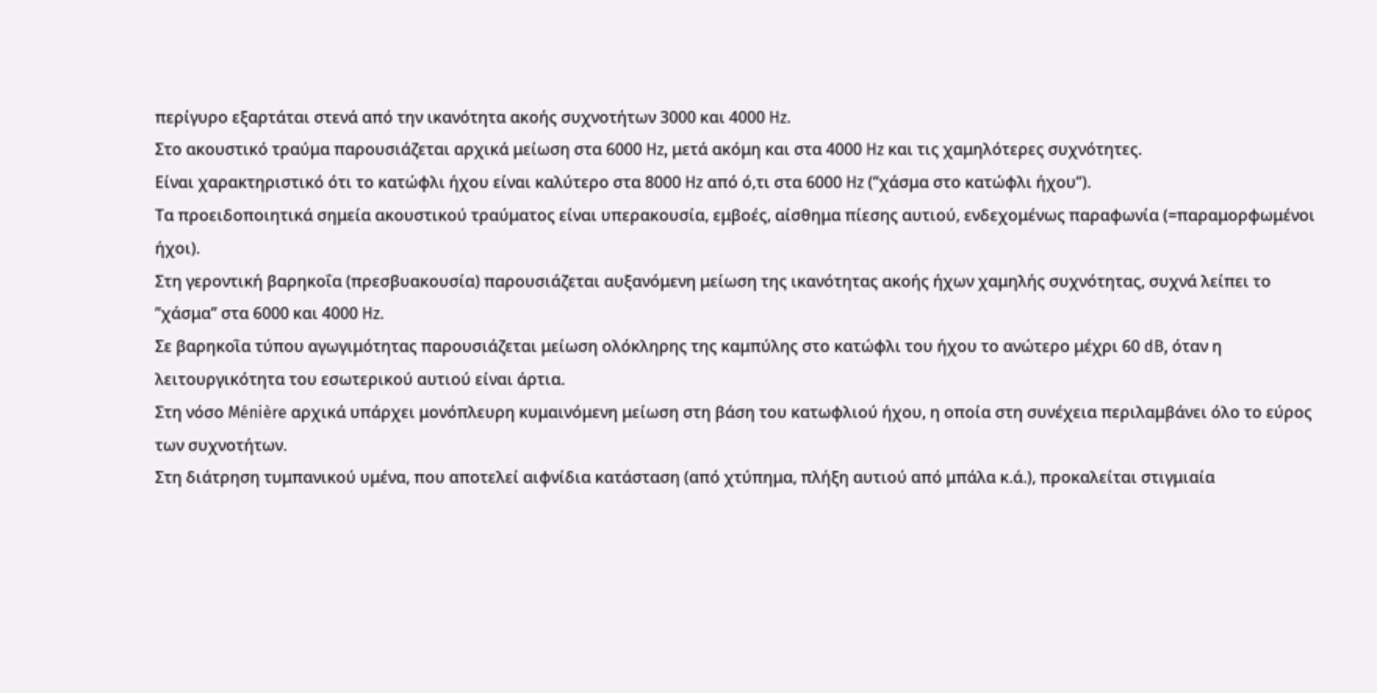περίγυρο εξαρτάται στενά από την ικανότητα ακοής συχνοτήτων 3000 και 4000 Hz.
Στο ακουστικό τραύμα παρουσιάζεται αρχικά μείωση στα 6000 Hz, μετά ακόμη και στα 4000 Hz και τις χαμηλότερες συχνότητες.
Είναι χαρακτηριστικό ότι το κατώφλι ήχου είναι καλύτερο στα 8000 Hz από ό,τι στα 6000 Hz (’’χάσμα στο κατώφλι ήχου’’).
Τα προειδοποιητικά σημεία ακουστικού τραύματος είναι υπερακουσία, εμβοές, αίσθημα πίεσης αυτιού, ενδεχομένως παραφωνία (=παραμορφωμένοι ήχοι).
Στη γεροντική βαρηκοΐα (πρεσβυακουσία) παρουσιάζεται αυξανόμενη μείωση της ικανότητας ακοής ήχων χαμηλής συχνότητας, συχνά λείπει το ’’χάσμα’’ στα 6000 και 4000 Hz.
Σε βαρηκοῒα τύπου αγωγιμότητας παρουσιάζεται μείωση ολόκληρης της καμπύλης στο κατώφλι του ήχου το ανώτερο μέχρι 60 dB, όταν η λειτουργικότητα του εσωτερικού αυτιού είναι άρτια.
Στη νόσο Ménière αρχικά υπάρχει μονόπλευρη κυμαινόμενη μείωση στη βάση του κατωφλιού ήχου, η οποία στη συνέχεια περιλαμβάνει όλο το εύρος των συχνοτήτων.
Στη διάτρηση τυμπανικού υμένα, που αποτελεί αιφνίδια κατάσταση (από χτύπημα, πλήξη αυτιού από μπάλα κ.ά.), προκαλείται στιγμιαία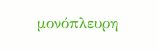μονόπλευρη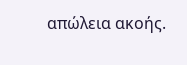απώλεια ακοής.